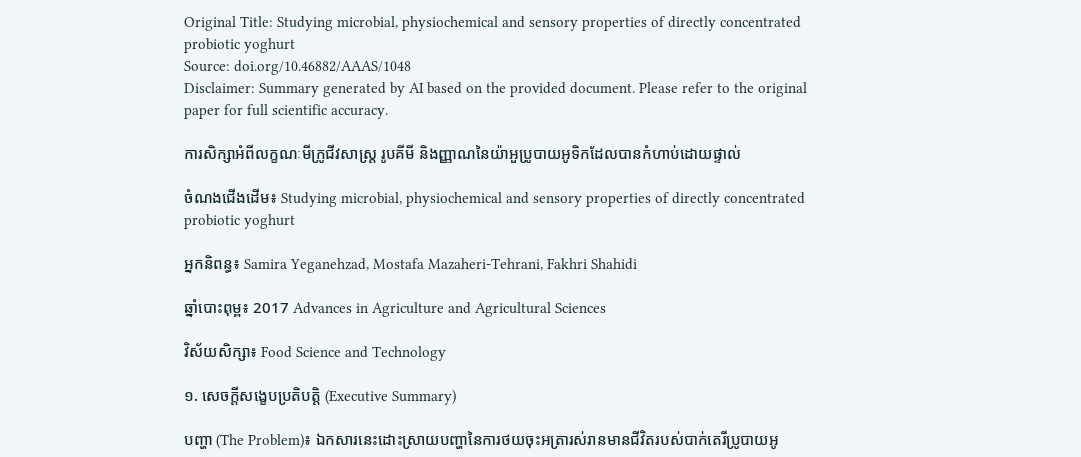Original Title: Studying microbial, physiochemical and sensory properties of directly concentrated probiotic yoghurt
Source: doi.org/10.46882/AAAS/1048
Disclaimer: Summary generated by AI based on the provided document. Please refer to the original paper for full scientific accuracy.

ការសិក្សាអំពីលក្ខណៈមីក្រូជីវសាស្ត្រ រូបគីមី និងញ្ញាណនៃយ៉ាអួប្រូបាយអូទិកដែលបានកំហាប់ដោយផ្ទាល់

ចំណងជើងដើម៖ Studying microbial, physiochemical and sensory properties of directly concentrated probiotic yoghurt

អ្នកនិពន្ធ៖ Samira Yeganehzad, Mostafa Mazaheri-Tehrani, Fakhri Shahidi

ឆ្នាំបោះពុម្ព៖ 2017 Advances in Agriculture and Agricultural Sciences

វិស័យសិក្សា៖ Food Science and Technology

១. សេចក្តីសង្ខេបប្រតិបត្តិ (Executive Summary)

បញ្ហា (The Problem)៖ ឯកសារនេះដោះស្រាយបញ្ហានៃការថយចុះអត្រារស់រានមានជីវិតរបស់បាក់តេរីប្រូបាយអូ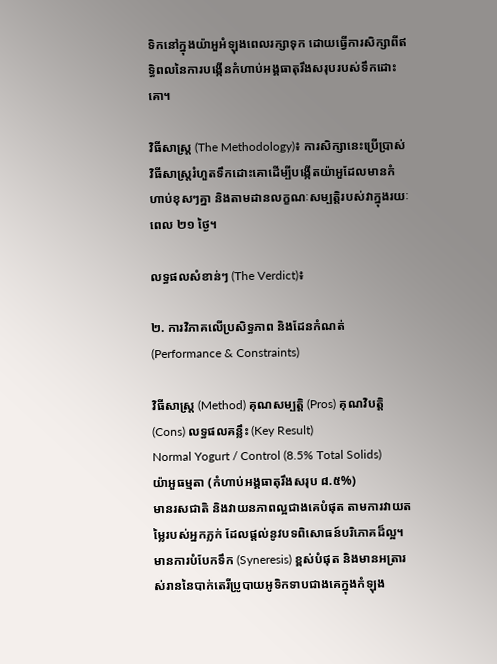ទិកនៅក្នុងយ៉ាអួអំឡុងពេលរក្សាទុក ដោយធ្វើការសិក្សាពីឥទ្ធិពលនៃការបង្កើនកំហាប់អង្គធាតុរឹងសរុបរបស់ទឹកដោះគោ។

វិធីសាស្ត្រ (The Methodology)៖ ការសិក្សានេះប្រើប្រាស់វិធីសាស្ត្ររំហួតទឹកដោះគោដើម្បីបង្កើតយ៉ាអួដែលមានកំហាប់ខុសៗគ្នា និងតាមដានលក្ខណៈសម្បត្តិរបស់វាក្នុងរយៈពេល ២១ ថ្ងៃ។

លទ្ធផលសំខាន់ៗ (The Verdict)៖

២. ការវិភាគលើប្រសិទ្ធភាព និងដែនកំណត់ (Performance & Constraints)

វិធីសាស្ត្រ (Method) គុណសម្បត្តិ (Pros) គុណវិបត្តិ (Cons) លទ្ធផលគន្លឹះ (Key Result)
Normal Yogurt / Control (8.5% Total Solids)
យ៉ាអួធម្មតា (កំហាប់អង្គធាតុរឹងសរុប ៨.៥%)
មានរសជាតិ និងវាយនភាពល្អជាងគេបំផុត តាមការវាយតម្លៃរបស់អ្នកភ្លក់ ដែលផ្តល់នូវបទពិសោធន៍បរិភោគដ៏ល្អ។ មានការបំបែកទឹក (Syneresis) ខ្ពស់បំផុត និងមានអត្រារស់រាននៃបាក់តេរីប្រូបាយអូទិកទាបជាងគេក្នុងកំឡុង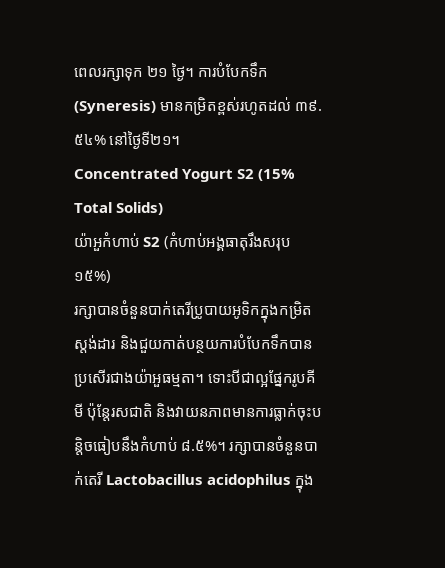ពេលរក្សាទុក ២១ ថ្ងៃ។ ការបំបែកទឹក (Syneresis) មានកម្រិតខ្ពស់រហូតដល់ ៣៩.៥៤% នៅថ្ងៃទី២១។
Concentrated Yogurt S2 (15% Total Solids)
យ៉ាអួកំហាប់ S2 (កំហាប់អង្គធាតុរឹងសរុប ១៥%)
រក្សាបានចំនួនបាក់តេរីប្រូបាយអូទិកក្នុងកម្រិតស្តង់ដារ និងជួយកាត់បន្ថយការបំបែកទឹកបានប្រសើរជាងយ៉ាអួធម្មតា។ ទោះបីជាល្អផ្នែករូបគីមី ប៉ុន្តែរសជាតិ និងវាយនភាពមានការធ្លាក់ចុះបន្តិចធៀបនឹងកំហាប់ ៨.៥%។ រក្សាបានចំនួនបាក់តេរី Lactobacillus acidophilus ក្នុង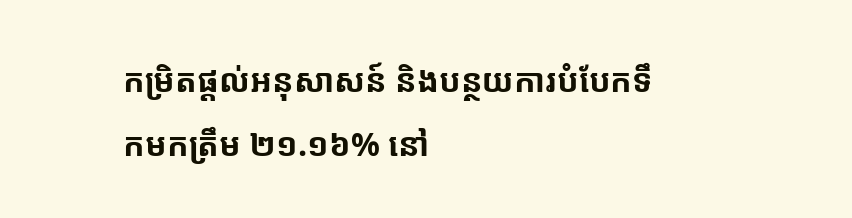កម្រិតផ្តល់អនុសាសន៍ និងបន្ថយការបំបែកទឹកមកត្រឹម ២១.១៦% នៅ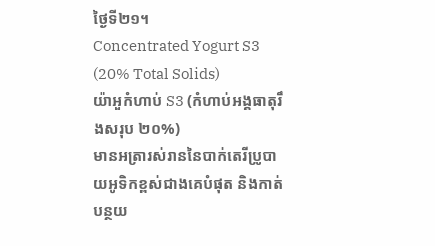ថ្ងៃទី២១។
Concentrated Yogurt S3 (20% Total Solids)
យ៉ាអួកំហាប់ S3 (កំហាប់អង្គធាតុរឹងសរុប ២០%)
មានអត្រារស់រាននៃបាក់តេរីប្រូបាយអូទិកខ្ពស់ជាងគេបំផុត និងកាត់បន្ថយ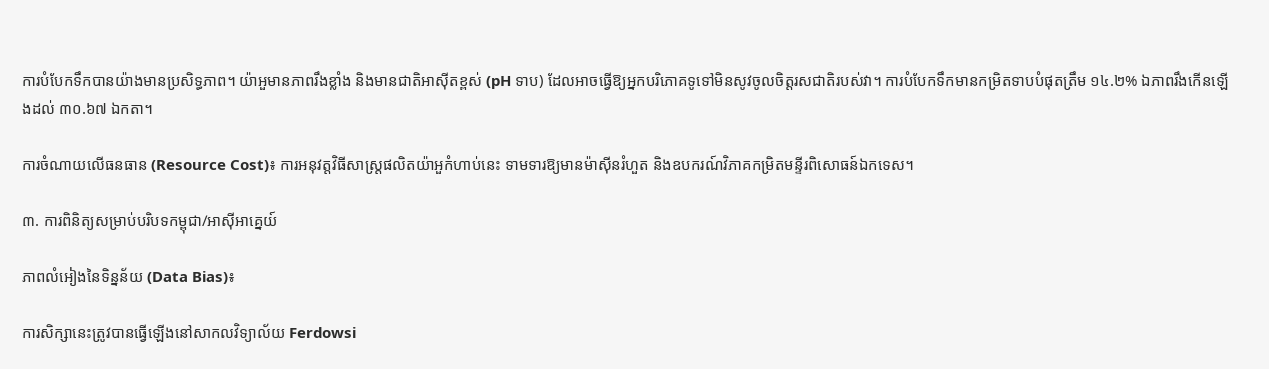ការបំបែកទឹកបានយ៉ាងមានប្រសិទ្ធភាព។ យ៉ាអួមានភាពរឹងខ្លាំង និងមានជាតិអាស៊ីតខ្ពស់ (pH ទាប) ដែលអាចធ្វើឱ្យអ្នកបរិភោគទូទៅមិនសូវចូលចិត្តរសជាតិរបស់វា។ ការបំបែកទឹកមានកម្រិតទាបបំផុតត្រឹម ១៤.២% ឯភាពរឹងកើនឡើងដល់ ៣០.៦៧ ឯកតា។

ការចំណាយលើធនធាន (Resource Cost)៖ ការអនុវត្តវិធីសាស្ត្រផលិតយ៉ាអួកំហាប់នេះ ទាមទារឱ្យមានម៉ាស៊ីនរំហួត និងឧបករណ៍វិភាគកម្រិតមន្ទីរពិសោធន៍ឯកទេស។

៣. ការពិនិត្យសម្រាប់បរិបទកម្ពុជា/អាស៊ីអាគ្នេយ៍

ភាពលំអៀងនៃទិន្នន័យ (Data Bias)៖

ការសិក្សានេះត្រូវបានធ្វើឡើងនៅសាកលវិទ្យាល័យ Ferdowsi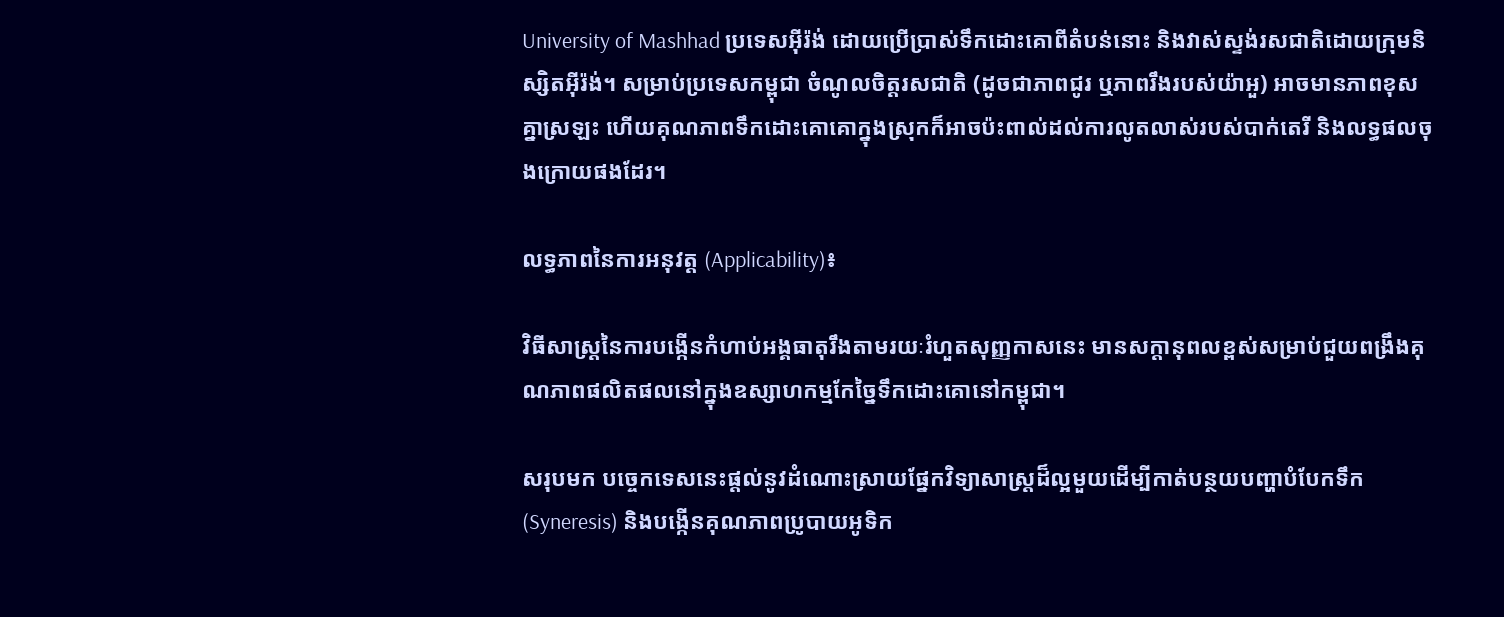University of Mashhad ប្រទេសអ៊ីរ៉ង់ ដោយប្រើប្រាស់ទឹកដោះគោពីតំបន់នោះ និងវាស់ស្ទង់រសជាតិដោយក្រុមនិស្សិតអ៊ីរ៉ង់។ សម្រាប់ប្រទេសកម្ពុជា ចំណូលចិត្តរសជាតិ (ដូចជាភាពជូរ ឬភាពរឹងរបស់យ៉ាអួ) អាចមានភាពខុសគ្នាស្រឡះ ហើយគុណភាពទឹកដោះគោគោក្នុងស្រុកក៏អាចប៉ះពាល់ដល់ការលូតលាស់របស់បាក់តេរី និងលទ្ធផលចុងក្រោយផងដែរ។

លទ្ធភាពនៃការអនុវត្ត (Applicability)៖

វិធីសាស្ត្រនៃការបង្កើនកំហាប់អង្គធាតុរឹងតាមរយៈរំហួតសុញ្ញកាសនេះ មានសក្តានុពលខ្ពស់សម្រាប់ជួយពង្រឹងគុណភាពផលិតផលនៅក្នុងឧស្សាហកម្មកែច្នៃទឹកដោះគោនៅកម្ពុជា។

សរុបមក បច្ចេកទេសនេះផ្តល់នូវដំណោះស្រាយផ្នែកវិទ្យាសាស្ត្រដ៏ល្អមួយដើម្បីកាត់បន្ថយបញ្ហាបំបែកទឹក (Syneresis) និងបង្កើនគុណភាពប្រូបាយអូទិក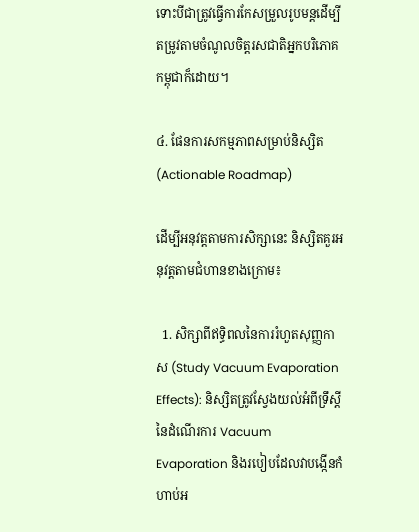ទោះបីជាត្រូវធ្វើការកែសម្រួលរូបមន្តដើម្បីតម្រូវតាមចំណូលចិត្តរសជាតិអ្នកបរិភោគកម្ពុជាក៏ដោយ។

៤. ផែនការសកម្មភាពសម្រាប់និស្សិត (Actionable Roadmap)

ដើម្បីអនុវត្តតាមការសិក្សានេះ និស្សិតគួរអនុវត្តតាមជំហានខាងក្រោម៖

  1. សិក្សាពីឥទ្ធិពលនៃការរំហួតសុញ្ញកាស (Study Vacuum Evaporation Effects): និស្សិតត្រូវស្វែងយល់អំពីទ្រឹស្តីនៃដំណើរការ Vacuum Evaporation និងរបៀបដែលវាបង្កើនកំហាប់អ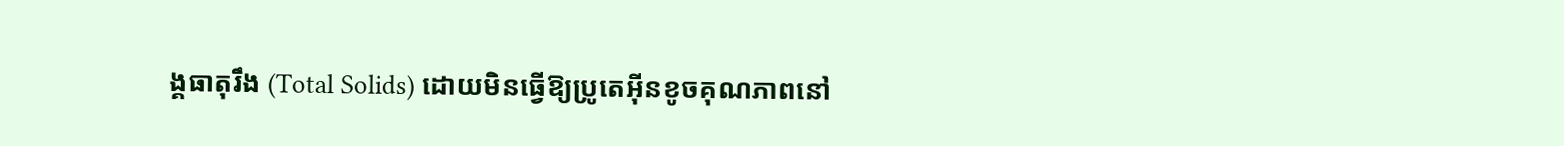ង្គធាតុរឹង (Total Solids) ដោយមិនធ្វើឱ្យប្រូតេអ៊ីនខូចគុណភាពនៅ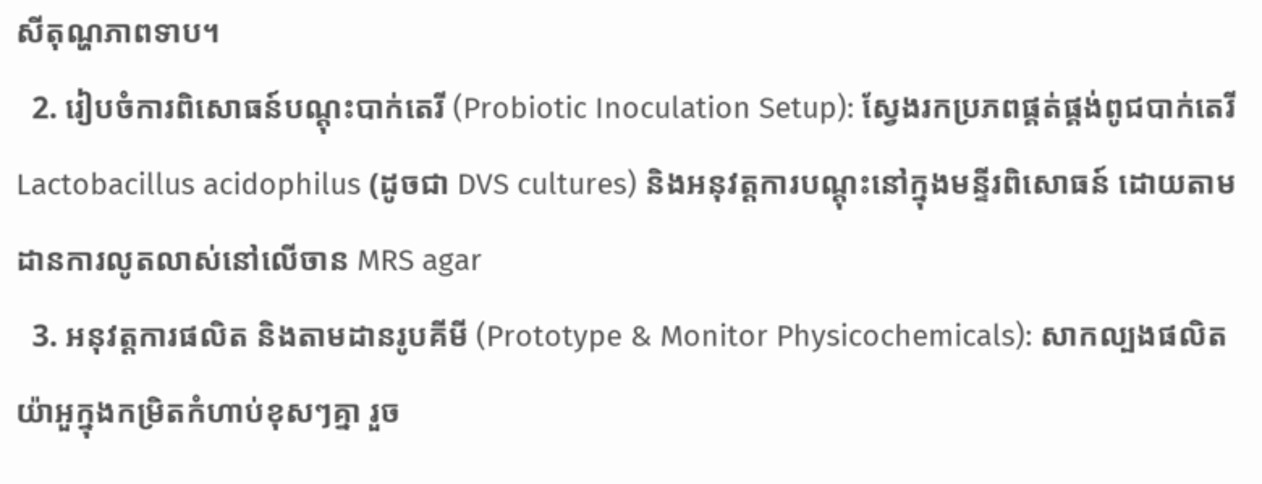សីតុណ្ហភាពទាប។
  2. រៀបចំការពិសោធន៍បណ្តុះបាក់តេរី (Probiotic Inoculation Setup): ស្វែងរកប្រភពផ្គត់ផ្គង់ពូជបាក់តេរី Lactobacillus acidophilus (ដូចជា DVS cultures) និងអនុវត្តការបណ្តុះនៅក្នុងមន្ទីរពិសោធន៍ ដោយតាមដានការលូតលាស់នៅលើចាន MRS agar
  3. អនុវត្តការផលិត និងតាមដានរូបគីមី (Prototype & Monitor Physicochemicals): សាកល្បងផលិតយ៉ាអួក្នុងកម្រិតកំហាប់ខុសៗគ្នា រួច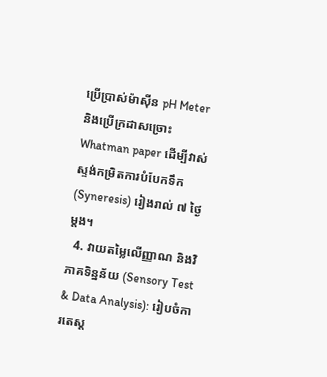ប្រើប្រាស់ម៉ាស៊ីន pH Meter និងប្រើក្រដាសច្រោះ Whatman paper ដើម្បីវាស់ស្ទង់កម្រិតការបំបែកទឹក (Syneresis) រៀងរាល់ ៧ ថ្ងៃម្តង។
  4. វាយតម្លៃលើញ្ញាណ និងវិភាគទិន្នន័យ (Sensory Test & Data Analysis): រៀបចំការតេស្ត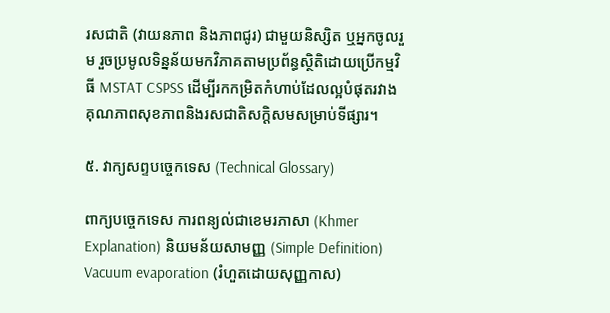រសជាតិ (វាយនភាព និងភាពជូរ) ជាមួយនិស្សិត ឬអ្នកចូលរួម រួចប្រមូលទិន្នន័យមកវិភាគតាមប្រព័ន្ធស្ថិតិដោយប្រើកម្មវិធី MSTAT CSPSS ដើម្បីរកកម្រិតកំហាប់ដែលល្អបំផុតរវាងគុណភាពសុខភាពនិងរសជាតិសក្តិសមសម្រាប់ទីផ្សារ។

៥. វាក្យសព្ទបច្ចេកទេស (Technical Glossary)

ពាក្យបច្ចេកទេស ការពន្យល់ជាខេមរភាសា (Khmer Explanation) និយមន័យសាមញ្ញ (Simple Definition)
Vacuum evaporation (រំហួតដោយសុញ្ញកាស)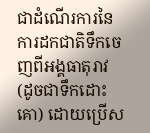ជាដំណើរការនៃការដកជាតិទឹកចេញពីអង្គធាតុរាវ (ដូចជាទឹកដោះគោ) ដោយប្រើស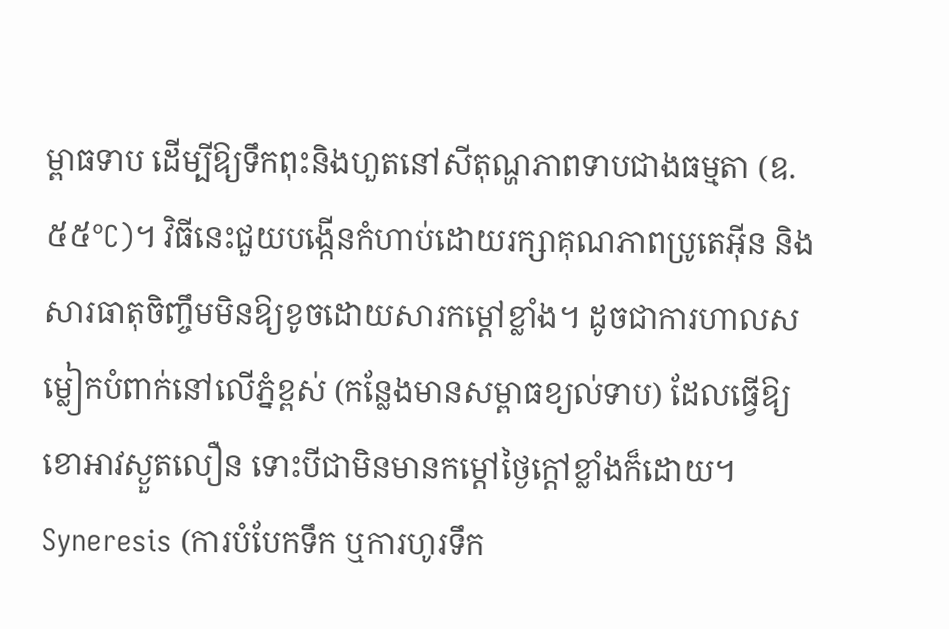ម្ពាធទាប ដើម្បីឱ្យទឹកពុះនិងហួតនៅសីតុណ្ហភាពទាបជាងធម្មតា (ឧ. ៥៥°C)។ វិធីនេះជួយបង្កើនកំហាប់ដោយរក្សាគុណភាពប្រូតេអ៊ីន និងសារធាតុចិញ្ចឹមមិនឱ្យខូចដោយសារកម្តៅខ្លាំង។ ដូចជាការហាលសម្លៀកបំពាក់នៅលើភ្នំខ្ពស់ (កន្លែងមានសម្ពាធខ្យល់ទាប) ដែលធ្វើឱ្យខោអាវស្ងួតលឿន ទោះបីជាមិនមានកម្តៅថ្ងៃក្តៅខ្លាំងក៏ដោយ។
Syneresis (ការបំបែកទឹក ឬការហូរទឹក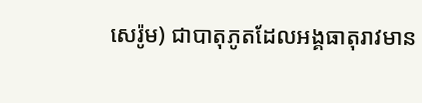សេរ៉ូម) ជាបាតុភូតដែលអង្គធាតុរាវមាន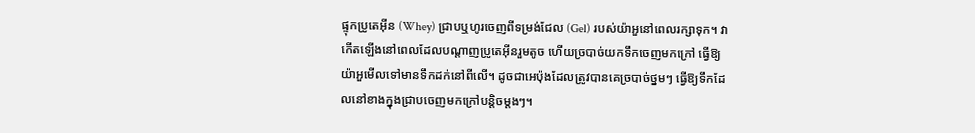ផ្ទុកប្រូតេអ៊ីន (Whey) ជ្រាបឬហូរចេញពីទម្រង់ជែល (Gel) របស់យ៉ាអួនៅពេលរក្សាទុក។ វាកើតឡើងនៅពេលដែលបណ្តាញប្រូតេអ៊ីនរួមតូច ហើយច្របាច់យកទឹកចេញមកក្រៅ ធ្វើឱ្យយ៉ាអួមើលទៅមានទឹកដក់នៅពីលើ។ ដូចជាអេប៉ុងដែលត្រូវបានគេច្របាច់ថ្នមៗ ធ្វើឱ្យទឹកដែលនៅខាងក្នុងជ្រាបចេញមកក្រៅបន្តិចម្តងៗ។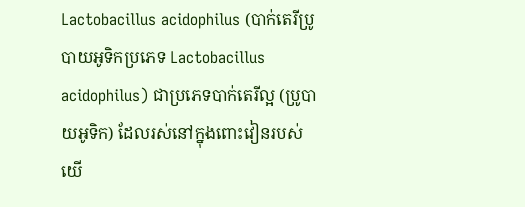Lactobacillus acidophilus (បាក់តេរីប្រូបាយអូទិកប្រភេទ Lactobacillus acidophilus) ជាប្រភេទបាក់តេរីល្អ (ប្រូបាយអូទិក) ដែលរស់នៅក្នុងពោះវៀនរបស់យើ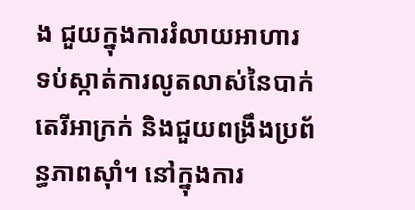ង ជួយក្នុងការរំលាយអាហារ ទប់ស្កាត់ការលូតលាស់នៃបាក់តេរីអាក្រក់ និងជួយពង្រឹងប្រព័ន្ធភាពស៊ាំ។ នៅក្នុងការ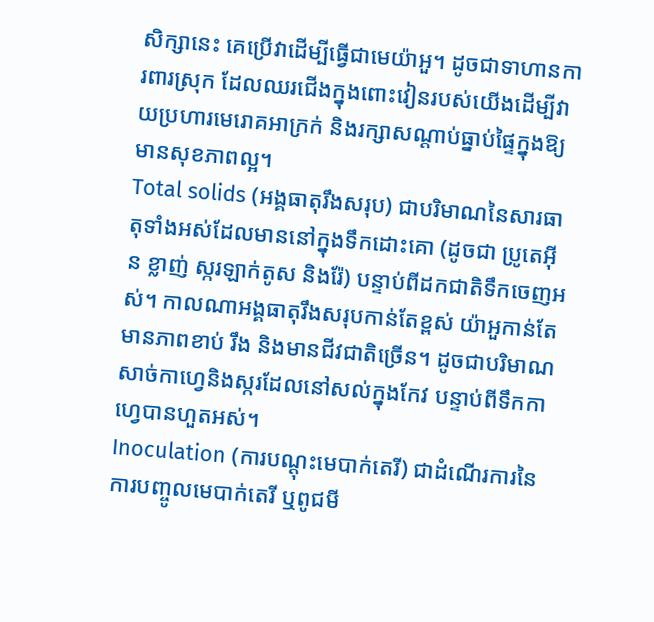សិក្សានេះ គេប្រើវាដើម្បីធ្វើជាមេយ៉ាអួ។ ដូចជាទាហានការពារស្រុក ដែលឈរជើងក្នុងពោះវៀនរបស់យើងដើម្បីវាយប្រហារមេរោគអាក្រក់ និងរក្សាសណ្តាប់ធ្នាប់ផ្ទៃក្នុងឱ្យមានសុខភាពល្អ។
Total solids (អង្គធាតុរឹងសរុប) ជាបរិមាណនៃសារធាតុទាំងអស់ដែលមាននៅក្នុងទឹកដោះគោ (ដូចជា ប្រូតេអ៊ីន ខ្លាញ់ ស្ករឡាក់តូស និងរ៉ែ) បន្ទាប់ពីដកជាតិទឹកចេញអស់។ កាលណាអង្គធាតុរឹងសរុបកាន់តែខ្ពស់ យ៉ាអួកាន់តែមានភាពខាប់ រឹង និងមានជីវជាតិច្រើន។ ដូចជាបរិមាណសាច់កាហ្វេនិងស្ករដែលនៅសល់ក្នុងកែវ បន្ទាប់ពីទឹកកាហ្វេបានហួតអស់។
Inoculation (ការបណ្តុះមេបាក់តេរី) ជាដំណើរការនៃការបញ្ចូលមេបាក់តេរី ឬពូជមី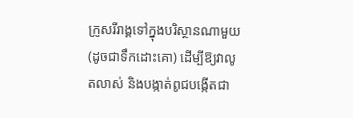ក្រូសរីរាង្គទៅក្នុងបរិស្ថានណាមួយ (ដូចជាទឹកដោះគោ) ដើម្បីឱ្យវាលូតលាស់ និងបង្កាត់ពូជបង្កើតជា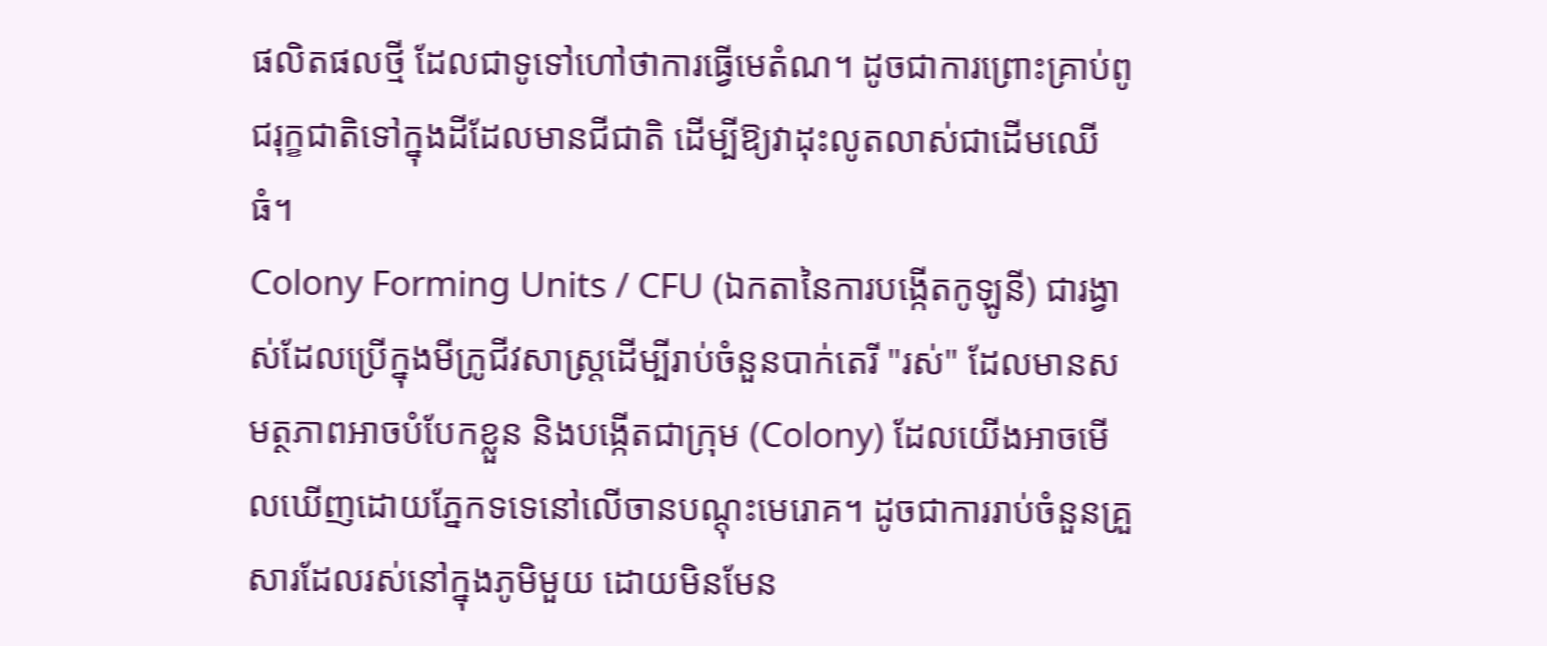ផលិតផលថ្មី ដែលជាទូទៅហៅថាការធ្វើមេតំណ។ ដូចជាការព្រោះគ្រាប់ពូជរុក្ខជាតិទៅក្នុងដីដែលមានជីជាតិ ដើម្បីឱ្យវាដុះលូតលាស់ជាដើមឈើធំ។
Colony Forming Units / CFU (ឯកតានៃការបង្កើតកូឡូនី) ជារង្វាស់ដែលប្រើក្នុងមីក្រូជីវសាស្ត្រដើម្បីរាប់ចំនួនបាក់តេរី "រស់" ដែលមានសមត្ថភាពអាចបំបែកខ្លួន និងបង្កើតជាក្រុម (Colony) ដែលយើងអាចមើលឃើញដោយភ្នែកទទេនៅលើចានបណ្តុះមេរោគ។ ដូចជាការរាប់ចំនួនគ្រួសារដែលរស់នៅក្នុងភូមិមួយ ដោយមិនមែន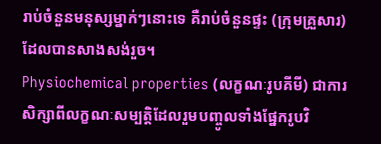រាប់ចំនួនមនុស្សម្នាក់ៗនោះទេ គឺរាប់ចំនួនផ្ទះ (ក្រុមគ្រួសារ) ដែលបានសាងសង់រួច។
Physiochemical properties (លក្ខណៈរូបគីមី) ជាការសិក្សាពីលក្ខណៈសម្បត្តិដែលរួមបញ្ចូលទាំងផ្នែករូបវិ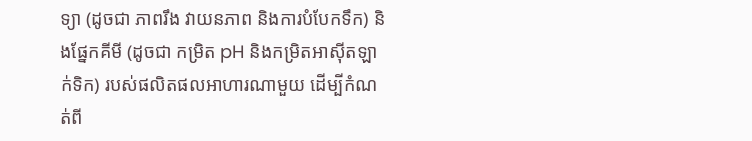ទ្យា (ដូចជា ភាពរឹង វាយនភាព និងការបំបែកទឹក) និងផ្នែកគីមី (ដូចជា កម្រិត pH និងកម្រិតអាស៊ីតឡាក់ទិក) របស់ផលិតផលអាហារណាមួយ ដើម្បីកំណត់ពី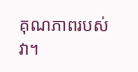គុណភាពរបស់វា។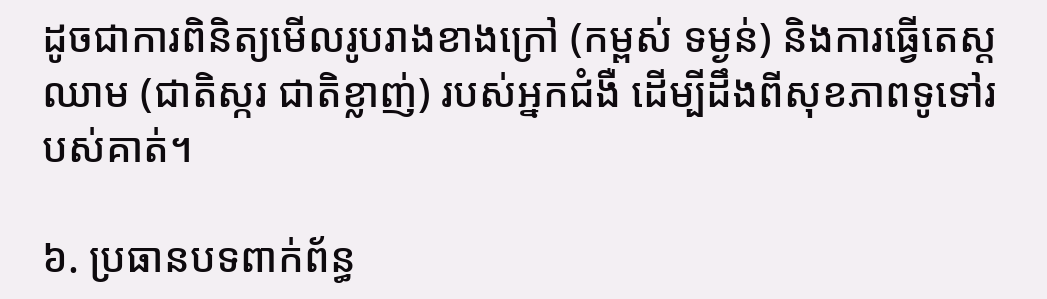ដូចជាការពិនិត្យមើលរូបរាងខាងក្រៅ (កម្ពស់ ទម្ងន់) និងការធ្វើតេស្តឈាម (ជាតិស្ករ ជាតិខ្លាញ់) របស់អ្នកជំងឺ ដើម្បីដឹងពីសុខភាពទូទៅរបស់គាត់។

៦. ប្រធានបទពាក់ព័ន្ធ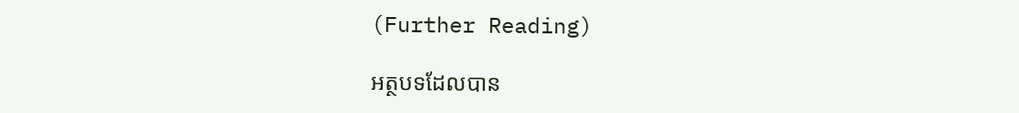(Further Reading)

អត្ថបទដែលបាន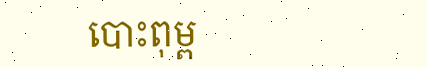បោះពុម្ព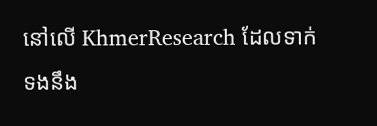នៅលើ KhmerResearch ដែលទាក់ទងនឹង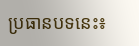ប្រធានបទនេះ៖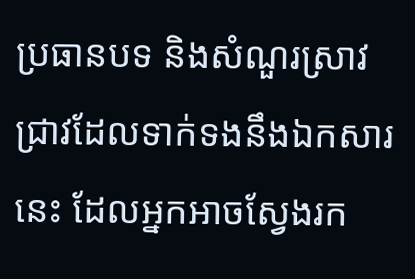ប្រធានបទ និងសំណួរស្រាវជ្រាវដែលទាក់ទងនឹងឯកសារនេះ ដែលអ្នកអាចស្វែងរក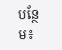បន្ថែម៖